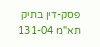פסק-דין בתיק תא"מ 131-04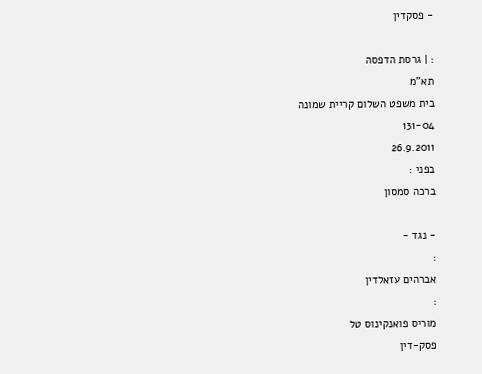- פסקדין

: | גרסת הדפסה
תא"מ
בית משפט השלום קריית שמונה
131-04
26.9.2011
בפני :
ברכה סמסון

- נגד -
:
אברהים עזאלדין
:
מוריס פואנקינוס טל
פסק-דין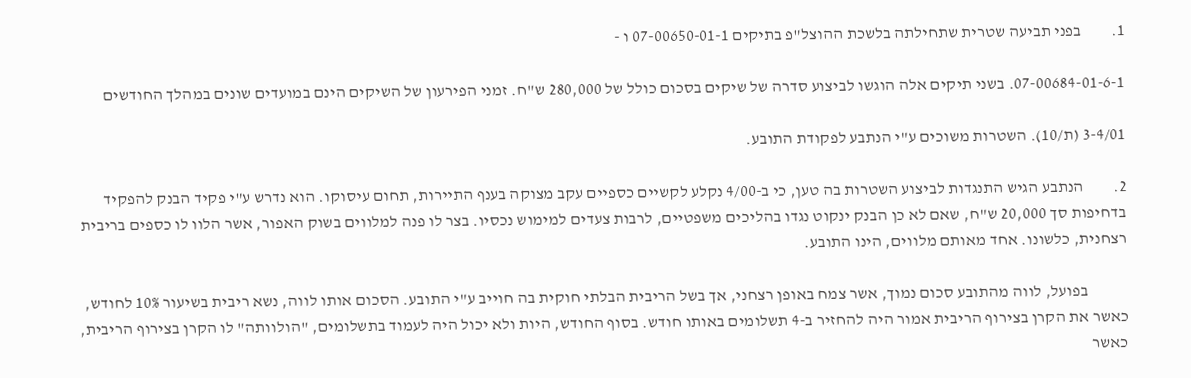1.         בפני תביעה שטרית שתחילתה בלשכת ההוצל"פ בתיקים 07-00650-01-1 ו -

07-00684-01-6-1. בשני תיקים אלה הוגשו לביצוע סדרה של שיקים בסכום כולל של 280,000 ש"ח. זמני הפירעון של השיקים הינם במועדים שונים במהלך החודשים

3-4/01 (ת/10). השטרות משוכים ע"י הנתבע לפקודת התובע.

2.         הנתבע הגיש התנגדות לביצוע השטרות בה טען, כי ב-4/00 נקלע לקשיים כספיים עקב מצוקה בענף התיירות, תחום עיסוקו. הוא נדרש ע"י פקיד הבנק להפקיד בדחיפות סך 20,000 ש"ח, שאם לא כן הבנק ינקוט נגדו בהליכים משפטיים, לרבות צעדים למימוש נכסיו. בצר לו פנה למלווים בשוק האפור, אשר הלוו לו כספים בריבית רצחנית, כלשונו. אחד מאותם מלווים, הינו התובע.

            בפועל, לווה מהתובע סכום נמוך, אשר צמח באופן רצחני, אך בשל הריבית הבלתי חוקית בה חוייב ע"י התובע. הסכום אותו לווה, נשא ריבית בשיעור 10% לחודש, כאשר את הקרן בצירוף הריבית אמור היה להחזיר ב-4 תשלומים באותו חודש. בסוף החודש, היות ולא יכול היה לעמוד בתשלומים, "הולוותה" לו הקרן בצירוף הריבית, כאשר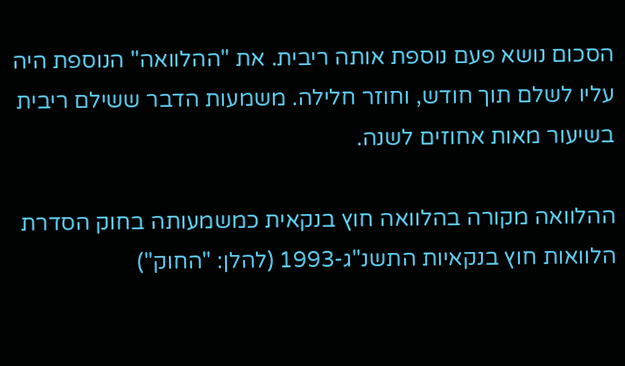הסכום נושא פעם נוספת אותה ריבית. את "ההלוואה" הנוספת היה עליו לשלם תוך חודש, וחוזר חלילה. משמעות הדבר ששילם ריבית בשיעור מאות אחוזים לשנה.

ההלוואה מקורה בהלוואה חוץ בנקאית כמשמעותה בחוק הסדרת הלוואות חוץ בנקאיות התשנ"ג-1993 (להלן: "החוק")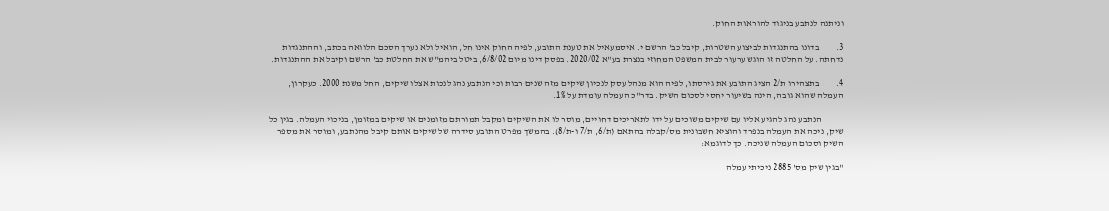וניתנה לנתבע בניגוד להוראות החוק.

3.         בדונו בהתנגדות לביצוע השטרות, קיבל כב' הרשם י. איסמעאיל את טענת התובע, לפיה החוק אינו חל, הואיל ולא נערך הסכם הלוואה בכתב, וההתנגדות נדחתה. על החלטה זו הוגש ערעור לבית המשפט המחוזי בנצרת בע"א 2020/02. בפסק דינו מיום 6/8/02, ביטל ביהמ"ש את החלטת כב' הרשם וקיבל את ההתנגדות.

4.         בתצהירו ת/2 הציג התובע את גירסתו, לפיה הוא מנהל עסק לנכיון שיקים מזה שנים רבות וכי הנתבע נהג לנכות אצלו שיקים, החל משנת 2000. כעקרון, העמלה שהוא גובה, הינה בשיעור יחסי לסכום השיק. בדר"כ העמלה עומדת על 1%.

            הנתבע נהג להגיע אליו עם שיקים משוכים על ידו לתאריכים דחויים, מוסר לו את השיקים ומקבל תמורתם מזומנים או שיקים במזומן, בניכוי העמלה. בגין כל שיק, ניכה את העמלה בנפרד והוציא חשבונית מס/קבלה בהתאם (ת/6, ת/7 ו-ת/8). בהמשך מפרט התובע סידרה של שיקים אותם קיבל מהנתבע, ומוסר את מספר השיק וסכום העמלה שניכה. כך לדוגמא:

"בגין שיק מס' 2885 ניכיתי עמלה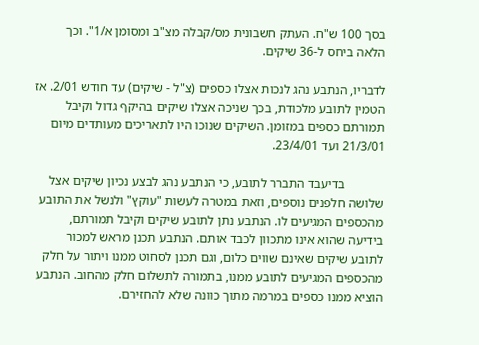בסך 100 ש"ח. העתק חשבונית מס/קבלה מצ"ב ומסומן א/1". וכך הלאה ביחס ל-36 שיקים.

לדבריו, הנתבע נהג לנכות אצלו כספים (צ"ל - שיקים) עד חודש 2/01. אז הטמין לתובע מלכודת, בכך שניכה אצלו שיקים בהיקף גדול וקיבל תמורתם כספים במזומן. השיקים שנוכו היו לתאריכים מעותדים מיום 21/3/01 ועד 23/4/01.

            בדיעבד התברר לתובע, כי הנתבע נהג לבצע נכיון שיקים אצל שלושה חלפנים נוספים, וזאת במטרה לעשות "עוקץ" ולנשל את התובע מהכספים המגיעים לו. הנתבע נתן לתובע שיקים וקיבל תמורתם, בידיעה שהוא אינו מתכוון לכבד אותם. הנתבע תכנן מראש למכור לתובע שיקים שאינם שווים כלום, וגם תכנן לסחוט ממנו ויתור על חלק מהכספים המגיעים לתובע ממנו, בתמורה לתשלום חלק מהחוב. הנתבע הוציא ממנו כספים במרמה מתוך כוונה שלא להחזירם.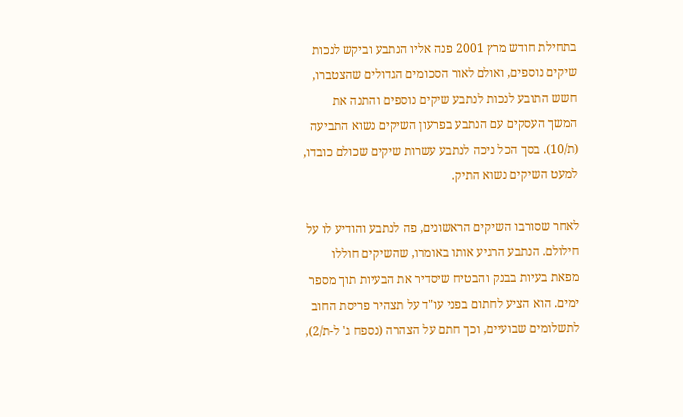בתחילת חודש מרץ 2001 פנה אליו הנתבע וביקש לנכות שיקים נוספים, ואולם לאור הסכומים הגדולים שהצטברו, חשש התובע לנכות לנתבע שיקים נוספים והתנה את המשך העסקים עם הנתבע בפרעון השיקים נשוא התביעה (ת/10). בסך הכל ניכה לנתבע עשרות שיקים שכולם כובדו, למעט השיקים נשוא התיק.

לאחר שסורבו השיקים הראשונים, פה לנתבע והודיע לו על חילולם. הנתבע הרגיע אותו באומרו, שהשיקים חוללו מפאת בעיות בבנק והבטיח שיסדיר את הבעיות תוך מספר ימים. הוא הציע לחתום בפני עו"ד על תצהיר פריסת החוב לתשלומים שבועיים, וכך חתם על הצהרה (נספח ג' ל-ת/2),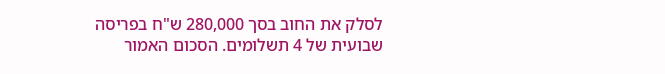לסלק את החוב בסך 280,000 ש"ח בפריסה שבועית של 4 תשלומים. הסכום האמור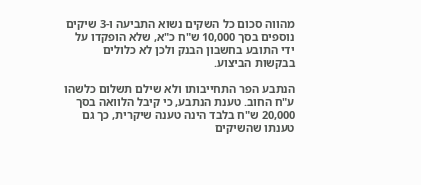מהווה סכום כל השקים נשוא התביעה ו-3 שיקים נוספים בסך 10,000 ש"ח כ"א, שלא הופקדו על ידי התובע בחשבון הבנק ולכן לא כלולים בבקשות הביצוע.

הנתבע הפר התחייבותו ולא שילם תשלום כלשהו ע"ח החוב. טענת הנתבע, כי קיבל הלוואה בסך 20,000 ש"ח בלבד הינה טענה שיקרית, כך גם טענתו שהשיקים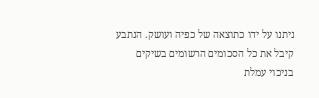ניתנו על ידו כתוצאה של כפיה ועושק. הנתבע קיבל את כל הסכומים הרשומים בשיקים בניכוי עמלת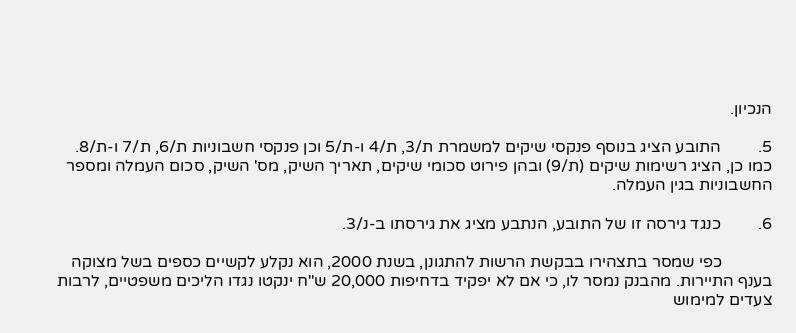הנכיון.

5.         התובע הציג בנוסף פנקסי שיקים למשמרת ת/3, ת/4 ו-ת/5 וכן פנקסי חשבוניות ת/6, ת/7 ו-ת/8. כמו כן, הציג רשימות שיקים (ת/9) ובהן פירוט סכומי שיקים, תאריך השיק, מס' השיק, סכום העמלה ומספר החשבוניות בגין העמלה.

6.         כנגד גירסה זו של התובע, הנתבע מציג את גירסתו ב-נ/3.

            כפי שמסר בתצהירו בבקשת הרשות להתגונן, בשנת 2000, הוא נקלע לקשיים כספים בשל מצוקה בענף התיירות. מהבנק נמסר לו, כי אם לא יפקיד בדחיפות 20,000 ש"ח ינקטו נגדו הליכים משפטיים, לרבות צעדים למימוש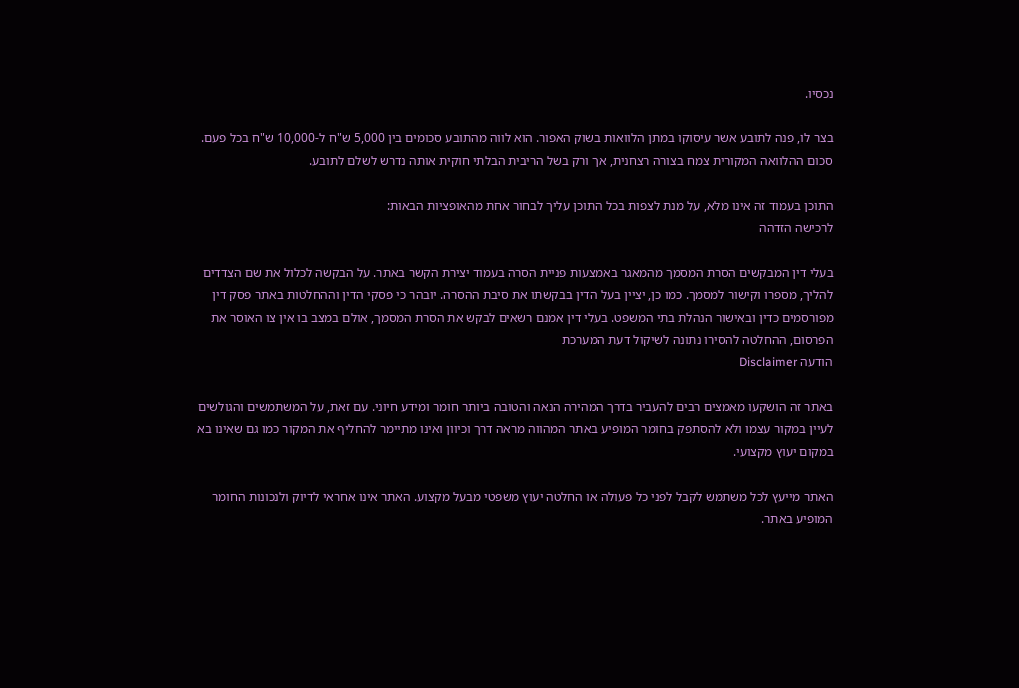נכסיו.

בצר לו, פנה לתובע אשר עיסוקו במתן הלוואות בשוק האפור. הוא לווה מהתובע סכומים בין 5,000 ש"ח ל-10,000 ש"ח בכל פעם. סכום ההלוואה המקורית צמח בצורה רצחנית, אך ורק בשל הריבית הבלתי חוקית אותה נדרש לשלם לתובע.

התוכן בעמוד זה אינו מלא, על מנת לצפות בכל התוכן עליך לבחור אחת מהאופציות הבאות:
לרכישה הזדהה

בעלי דין המבקשים הסרת המסמך מהמאגר באמצעות פניית הסרה בעמוד יצירת הקשר באתר. על הבקשה לכלול את שם הצדדים להליך, מספרו וקישור למסמך. כמו כן, יציין בעל הדין בבקשתו את סיבת ההסרה. יובהר כי פסקי הדין וההחלטות באתר פסק דין מפורסמים כדין ובאישור הנהלת בתי המשפט. בעלי דין אמנם רשאים לבקש את הסרת המסמך, אולם במצב בו אין צו האוסר את הפרסום, ההחלטה להסירו נתונה לשיקול דעת המערכת
הודעה Disclaimer

באתר זה הושקעו מאמצים רבים להעביר בדרך המהירה הנאה והטובה ביותר חומר ומידע חיוני. עם זאת, על המשתמשים והגולשים לעיין במקור עצמו ולא להסתפק בחומר המופיע באתר המהווה מראה דרך וכיוון ואינו מתיימר להחליף את המקור כמו גם שאינו בא במקום יעוץ מקצועי.

האתר מייעץ לכל משתמש לקבל לפני כל פעולה או החלטה יעוץ משפטי מבעל מקצוע. האתר אינו אחראי לדיוק ולנכונות החומר המופיע באתר.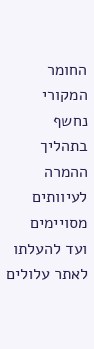החומר המקורי נחשף בתהליך ההמרה לעיוותים מסויימים ועד להעלתו לאתר עלולים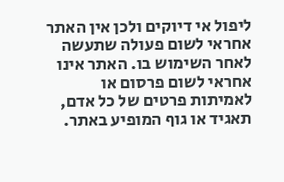ליפול אי דיוקים ולכן אין האתר אחראי לשום פעולה שתעשה לאחר השימוש בו. האתר אינו אחראי לשום פרסום או לאמיתות פרטים של כל אדם, תאגיד או גוף המופיע באתר.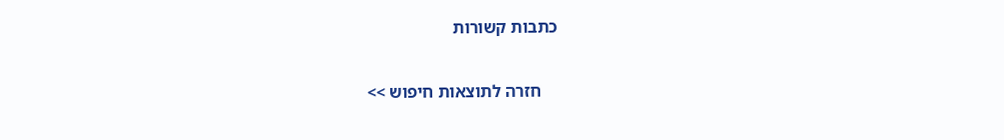כתבות קשורות

    חזרה לתוצאות חיפוש >>